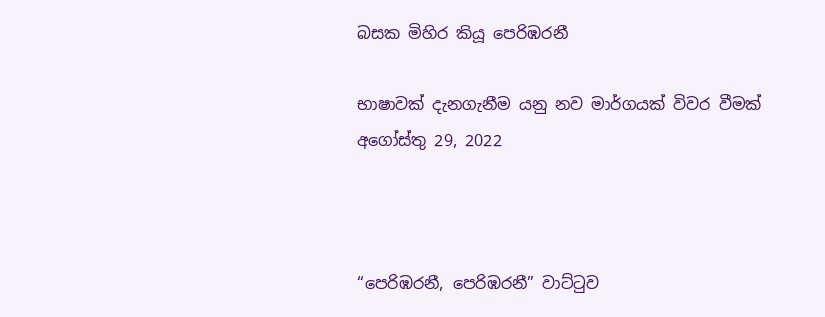බසක මිහිර කියූ පෙරිඹරනී

භාෂාවක් දැනගැනීම යනු නව මාර්ගයක් විවර වීමක්
අගෝස්තු 29, 2022



“පෙරිඹරනී, පෙරිඹරනී” වාට්ටුව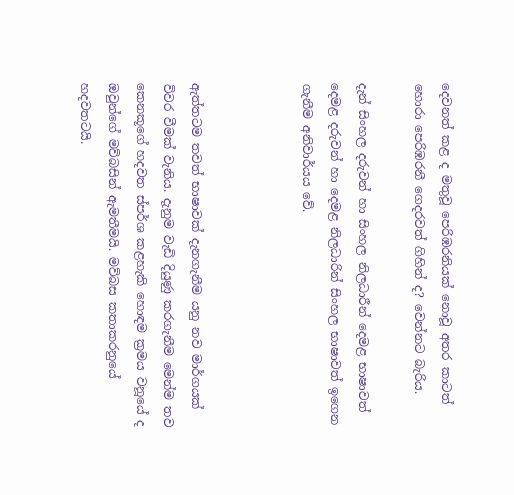දෙවනත් කළ ද මතුවූ පෙරිඹරනියක් නොවූ අතර කාටත් හොරා පෙරිඹරනී ගෙදරවත් ගිහින් ද? වෙන්නට බැරිය.

දැන් සිංහල දරුවන් හා සිංහල නිලධාරීන් දෙමළ භාෂාවත් දෙමළ දරුවන් හා දෙමළ නිලධාරින් සිංහල භාෂාවත් ඉගෙන ගැනීම අනිවාර්යය වේ.



ඇත්තටම තවත් භාෂාවක් දැනගැනීම යනු නව මාර්ගයක් විවර වීමක් වැනිය. දැනුම වැඩි දියුණු කරගැනීම මෙන්ම තව කෙනකූගේ හදවත ස්පර්ශ කළහැකි හොඳම ක්‍රමය වනූයේ ද ඔවුන්ගේ මව්බසින් ඇමතීමයි. මව්බස කතාකරනුයේ හදවතටයි.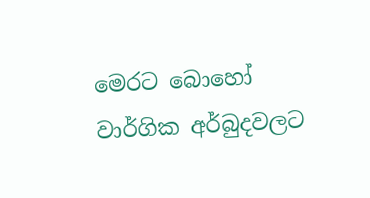මෙරට බොහෝ වාර්ගික අර්බුදවලට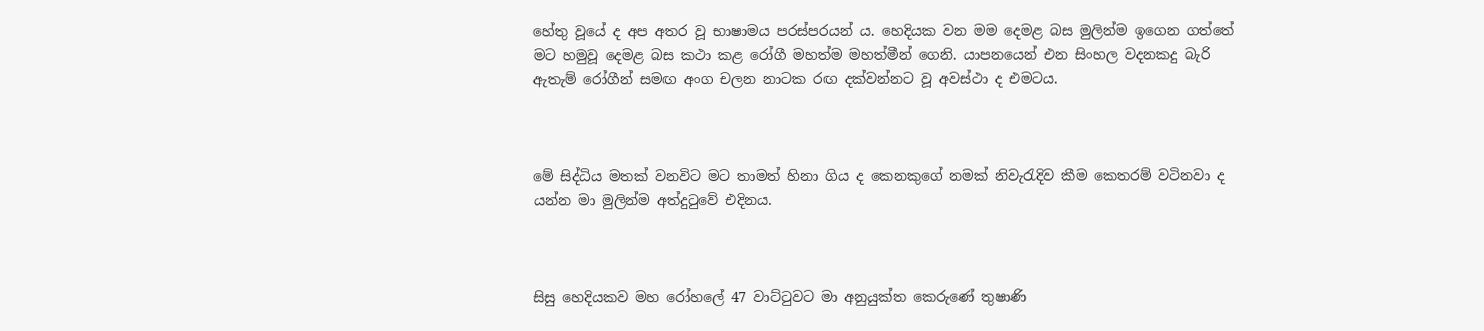හේතු වූයේ ද අප අතර වූ භාෂාමය පරස්පරයන් ය. හෙදියක වන මම දෙමළ බස මුලින්ම ඉගෙන ගත්තේ මට හමුවූ දෙමළ බස කථා කළ රෝගී මහත්ම මහත්මීන් ගෙනි. යාපනයෙන් එන සිංහල වදනකදු බැරි ඇතැම් රෝගීන් සමඟ අංග චලන නාටක රඟ දක්වන්නට වූ අවස්ථා ද එමටය.



මේ සිද්ධිය මතක් වනවිට මට තාමත් හිනා ගිය ද කෙනකුගේ නමක් නිවැරැදිව කීම කෙතරම් වටිනවා ද යන්න මා මුලින්ම අත්දුටුවේ එදිනය.



සිසු හෙදියකව මහ රෝහලේ 47 වාට්ටුවට මා අනුයුක්ත කෙරුණේ තුෂාණි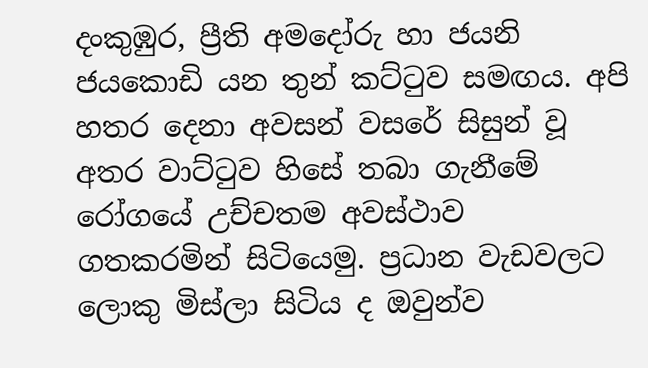දංකුඹුර, ප්‍රීති අමදෝරු හා ජයනි ජයකොඩි යන තුන් කට්ටුව සමඟය. අපි හතර දෙනා අවසන් වසරේ සිසුන් වූ අතර වාට්ටුව හිසේ තබා ගැනීමේ රෝගයේ උච්චතම අවස්ථාව ගතකරමින් සිටියෙමු. ප්‍රධාන වැඩවලට ලොකු මිස්ලා සිටිය ද ඔවුන්ව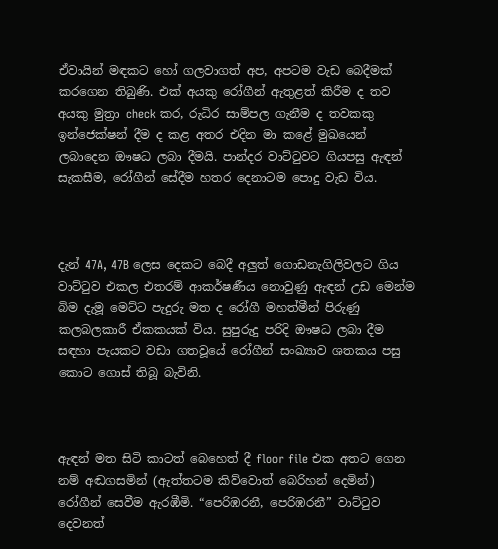ඒවායින් මඳකට හෝ ගලවාගත් අප, අපටම වැඩ බෙදීමක් කරගෙන තිබුණි. එක් අයකු රෝගීන් ඇතුළත් කිරීම ද තව අයකු මුත්‍රා check කර, රුධිර සාම්පල ගැනීම ද තවකකු ඉන්ජෙක්ෂන් දීම ද කළ අතර එදින මා කළේ මුඛයෙන් ලබාදෙන ඖෂධ ලබා දීමයි. පාන්දර වාට්ටුවට ගියපසු ඇඳන් සැකසීම, රෝගීන් සේදීම හතර දෙනාටම පොදු වැඩ විය.



දැන් 47A, 47B ලෙස දෙකට බෙදී අලුත් ගොඩනැගිලිවලට ගිය වාට්ටුව එකල එතරම් ආකර්ෂණීය නොවුණු ඇඳන් උඩ මෙන්ම බිම දැමූ මෙට්ට පැදුරු මත ද රෝගී මහත්මීන් පිරුණු කලබලකාරී ඒකකයක් විය. සුපුරුදු පරිදි ඖෂධ ලබා දීම සඳහා පැයකට වඩා ගතවූයේ රෝගීන් සංඛ්‍යාව ශතකය පසු කොට ගොස් තිබූ බැවිනි.



ඇඳන් මත සිටි කාටත් බෙහෙත් දී floor file එක අතට ගෙන නම් අඬගසමින් (ඇත්තටම කිව්වොත් බෙරිහන් දෙමින්) රෝගීන් සෙවීම ඇරඹීමි. “පෙරිඹරනී, පෙරිඹරනී” වාට්ටුව දෙවනත්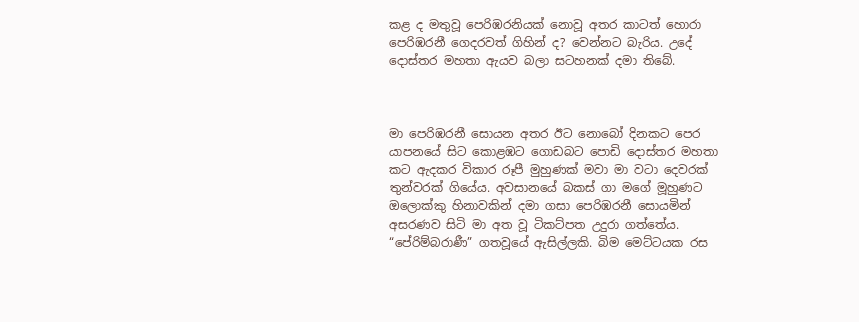කළ ද මතුවූ පෙරිඹරනියක් නොවූ අතර කාටත් හොරා පෙරිඹරනී ගෙදරවත් ගිහින් ද? වෙන්නට බැරිය. උදේ දොස්තර මහතා ඇයව බලා සටහනක් දමා තිබේ.



මා පෙරිඹරනී සොයන අතර ඊට නොබෝ දිනකට පෙර යාපනයේ සිට කොළඹට ගොඩබට පොඩි දොස්තර මහතා කට ඇදකර විකාර රූපී මුහුණක් මවා මා වටා දෙවරක් තුන්වරක් ගියේය. අවසානයේ බකස් ගා මගේ මූහුණට ඔලොක්කු හිනාවකින් දමා ගසා පෙරිඹරනී සොයමින් අසරණව සිටි මා අත වූ ටිකට්පත උදුරා ගත්තේය. “පේරිම්බරාණී” ගතවූයේ ඇසිල්ලකි. බිම මෙට්ටයක රස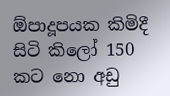ඕපාදූපයක කිමිදී සිටි කිලෝ 150 කට නො අඩු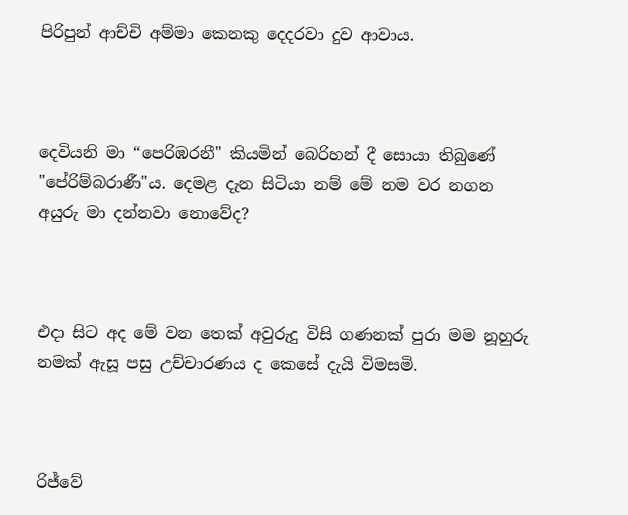පිරිපුන් ආච්චි අම්මා කෙනකු දෙදරවා දුව ආවාය.



දෙවියනි මා “පෙරිඹරනී" කියමින් බෙරිහන් දී සොයා තිබුණේ "පේරිම්බරාණී"ය. දෙමළ දැන සිටියා නම් මේ නම වර නගන අයුරු මා දන්නවා නොවේද?



එදා සිට අද මේ වන තෙක් අවුරුදු විසි ගණනක් පුරා මම නූහුරු නමක් ඇසූ පසු උච්චාරණය ද කෙසේ දැයි විමසමි.



රිජ්වේ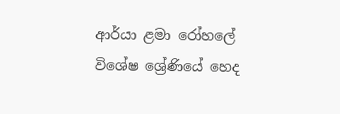ආර්යා ළමා රෝහලේ විශේෂ ශ්‍රේණියේ හෙද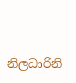නිලධාරිනි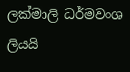ලක්මාලි ධර්මවංශ ලියයි